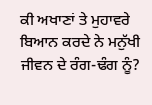ਕੀ ਅਖਾਣਾਂ ਤੇ ਮੁਹਾਵਰੇ ਬਿਆਨ ਕਰਦੇ ਨੇ ਮਨੁੱਖੀ ਜੀਵਨ ਦੇ ਰੰਗ-ਢੰਗ ਨੂੰ?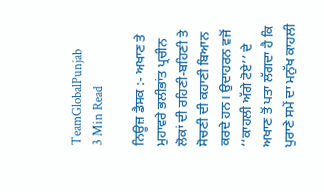TeamGlobalPunjab
3 Min Read

ਨਿਊਜ਼ ਡੈਸਕ :- ਅਖਾਣ ਤੇ ਮੁਹਾਵਰੇ ਭਲੀਭਾਂਤ ਪ੍ਰਚੀਨ ਲੋਕਾਂ ਦੀ ਰਹਿਣੀ-ਬਹਿਣੀ ਤੇ ਸੋਚਣੀ ਦੀ ਕਹਾਣੀ ਬਿਆਨ ਕਰਦੇ ਹਨ। ਉਦਾਹਰਨ ਵਜੋਂ ‘‘ਕਾਹਲੀ ਅੱਗੇ ਟੋਏ’’ ਦੇ ਅਖਾਣ ਤੋਂ ਪਤਾ ਲੱਗਦਾ ਹੈ ਕਿ ਪੁਰਾਣੇ ਸਮੇਂ ਦਾ ਮਨੁੱਖ ਕਾਹਲੀ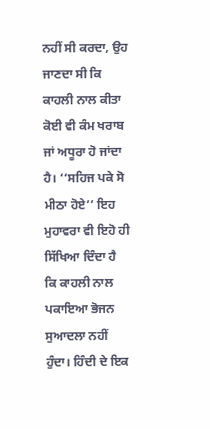ਨਹੀਂ ਸੀ ਕਰਦਾ, ਉਹ ਜਾਣਦਾ ਸੀ ਕਿ ਕਾਹਲੀ ਨਾਲ ਕੀਤਾ ਕੋਈ ਵੀ ਕੰਮ ਖਰਾਬ ਜਾਂ ਅਧੂਰਾ ਹੋ ਜਾਂਦਾ ਹੈ। ‘‘ਸਹਿਜ ਪਕੇ ਸੋ ਮੀਠਾ ਹੋਏ’’ ਇਹ ਮੁਹਾਵਰਾ ਵੀ ਇਹੋ ਹੀ ਸਿੱਖਿਆ ਦਿੰਦਾ ਹੈ ਕਿ ਕਾਹਲੀ ਨਾਲ ਪਕਾਇਆ ਭੋਜਨ ਸੁਆਦਲਾ ਨਹੀਂ ਹੁੰਦਾ। ਹਿੰਦੀ ਦੇ ਇਕ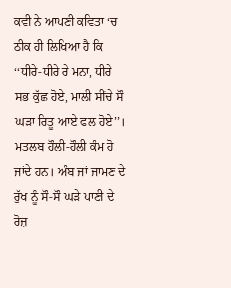ਕਵੀ ਨੇ ਆਪਣੀ ਕਵਿਤਾ ‘ਚ ਠੀਕ ਹੀ ਲਿਖਿਆ ਹੈ ਕਿ ‘‘ਧੀਰੇ-ਧੀਰੇ ਰੇ ਮਨਾ, ਧੀਰੇ ਸਭ ਕੁੱਛ ਹੋਏ, ਮਾਲੀ ਸੀਂਚੇ ਸੌ ਘੜਾ ਰਿਤੂ ਆਏ ਫਲ ਹੋਏ’’। ਮਤਲਬ ਹੌਲੀ-ਹੌਲੀ ਕੰਮ ਹੋ ਜਾਂਦੇ ਹਨ। ਅੰਬ ਜਾਂ ਜਾਮਣ ਦੇ ਰੁੱਖ ਨੂੰ ਸੌ-ਸੌ ਘੜੇ ਪਾਣੀ ਦੇ ਰੋਜ਼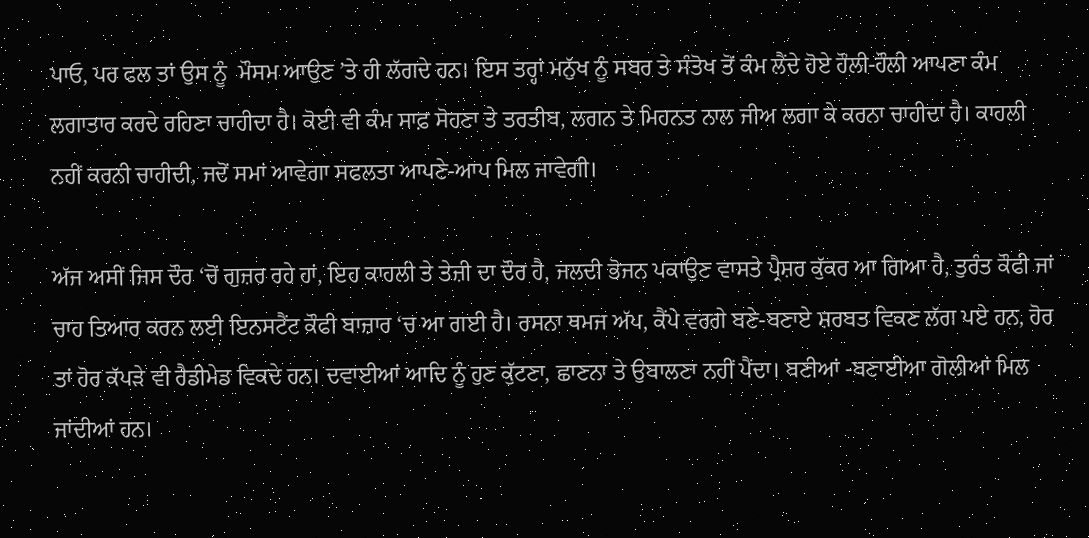ਪਾਓ, ਪਰ ਫਲ ਤਾਂ ਉਸ ਨੂੰ  ਮੌਸਮ ਆਉਣ ’ਤੇ ਹੀ ਲੱਗਦੇ ਹਨ। ਇਸ ਤਰ੍ਹਾਂ ਮਨੁੱਖ ਨੂੰ ਸਬਰ ਤੇ ਸੰਤੋਖ ਤੋਂ ਕੰਮ ਲੈਂਦੇ ਹੋਏ ਹੌਲੀ-ਹੌਲੀ ਆਪਣਾ ਕੰਮ ਲਗਾਤਾਰ ਕਰਦੇ ਰਹਿਣਾ ਚਾਹੀਦਾ ਹੈ। ਕੋਈ ਵੀ ਕੰਮ ਸਾਫ਼ ਸੋਹਣਾ ਤੇ ਤਰਤੀਬ, ਲਗਨ ਤੇ ਮਿਹਨਤ ਨਾਲ ਜੀਅ ਲਗਾ ਕੇ ਕਰਨਾ ਚਾਹੀਦਾ ਹੈ। ਕਾਹਲੀ ਨਹੀਂ ਕਰਨੀ ਚਾਹੀਦੀ, ਜਦੋਂ ਸਮਾਂ ਆਵੇਗਾ ਸਫਲਤਾ ਆਪਣੇ-ਆਪ ਮਿਲ ਜਾਵੇਗੀ।

ਅੱਜ ਅਸੀਂ ਜਿਸ ਦੌਰ ‘ਚੋਂ ਗੁਜ਼ਰ ਰਹੇ ਹਾਂ, ਇਹ ਕਾਹਲੀ ਤੇ ਤੇਜ਼ੀ ਦਾ ਦੌਰ ਹੈ, ਜਲਦੀ ਭੋਜਨ ਪਕਾਉਣ ਵਾਸਤੇ ਪ੍ਰੈਸ਼ਰ ਕੁੱਕਰ ਆ ਗਿਆ ਹੈ, ਤੁਰੰਤ ਕੌਫੀ ਜਾਂ ਚਾਹ ਤਿਆਰ ਕਰਨ ਲਈ ਇਨਸਟੈਂਟ ਕੌਫੀ ਬਾਜ਼ਾਰ ‘ਚ ਆ ਗਈ ਹੈ। ਰਸਨਾ ਥਮਜ ਅੱਪ, ਕੈਂਪੇ ਵਰਗੇ ਬਣੇ-ਬਣਾਏ ਸ਼ਰਬਤ ਵਿਕਣ ਲੱਗ ਪਏ ਹਨ, ਹੋਰ ਤਾਂ ਹੋਰ ਕੱਪੜੇ ਵੀ ਰੈਡੀਮੇਡ ਵਿਕਦੇ ਹਨ। ਦਵਾਈਆਂ ਆਦਿ ਨੂੰ ਹੁਣ ਕੁੱਟਣਾ, ਛਾਣਨਾ ਤੇ ਉਬਾਲਣਾ ਨਹੀਂ ਪੈਂਦਾ। ਬਣੀਆਂ -ਬਣਾਈਆ ਗੋਲੀਆਂ ਮਿਲ ਜਾਂਦੀਆਂ ਹਨ।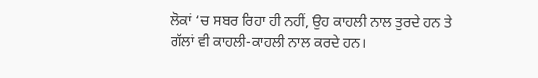ਲੋਕਾਂ ‘ਚ ਸਬਰ ਰਿਹਾ ਹੀ ਨਹੀਂ, ਉਹ ਕਾਹਲੀ ਨਾਲ ਤੁਰਦੇ ਹਨ ਤੇ ਗੱਲਾਂ ਵੀ ਕਾਹਲੀ-ਕਾਹਲੀ ਨਾਲ ਕਰਦੇ ਹਨ।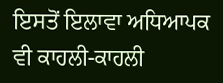ਇਸਤੋਂ ਇਲਾਵਾ ਅਧਿਆਪਕ ਵੀ ਕਾਹਲੀ-ਕਾਹਲੀ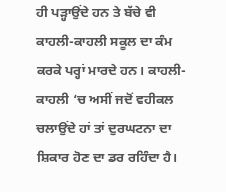ਹੀ ਪੜ੍ਹਾਉਂਦੇ ਹਨ ਤੇ ਬੱਚੇ ਵੀ ਕਾਹਲੀ-ਕਾਹਲੀ ਸਕੂਲ ਦਾ ਕੰਮ ਕਰਕੇ ਪਰ੍ਹਾਂ ਮਾਰਦੇ ਹਨ। ਕਾਹਲੀ-ਕਾਹਲੀ ‘ਚ ਅਸੀਂ ਜਦੋਂ ਵਹੀਕਲ ਚਲਾਉਂਦੇ ਹਾਂ ਤਾਂ ਦੁਰਘਟਨਾ ਦਾ ਸ਼ਿਕਾਰ ਹੋਣ ਦਾ ਡਰ ਰਹਿੰਦਾ ਹੈ।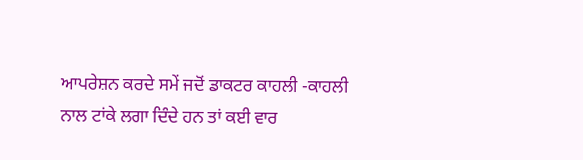ਆਪਰੇਸ਼ਨ ਕਰਦੇ ਸਮੇਂ ਜਦੋਂ ਡਾਕਟਰ ਕਾਹਲੀ -ਕਾਹਲੀ ਨਾਲ ਟਾਂਕੇ ਲਗਾ ਦਿੰਦੇ ਹਨ ਤਾਂ ਕਈ ਵਾਰ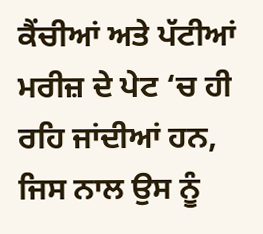ਕੈਂਚੀਆਂ ਅਤੇ ਪੱਟੀਆਂ ਮਰੀਜ਼ ਦੇ ਪੇਟ ‘ਚ ਹੀ ਰਹਿ ਜਾਂਦੀਆਂ ਹਨ, ਜਿਸ ਨਾਲ ਉਸ ਨੂੰ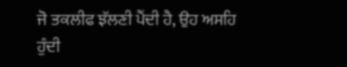ਜੋ ਤਕਲੀਫ ਝੱਲਣੀ ਪੈਂਦੀ ਹੈ, ਉਹ ਅਸਹਿ ਹੁੰਦੀ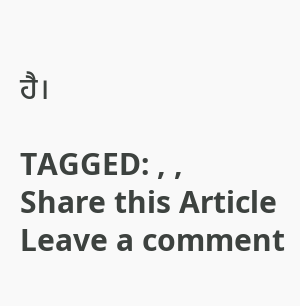ਹੈ।

TAGGED: , ,
Share this Article
Leave a comment